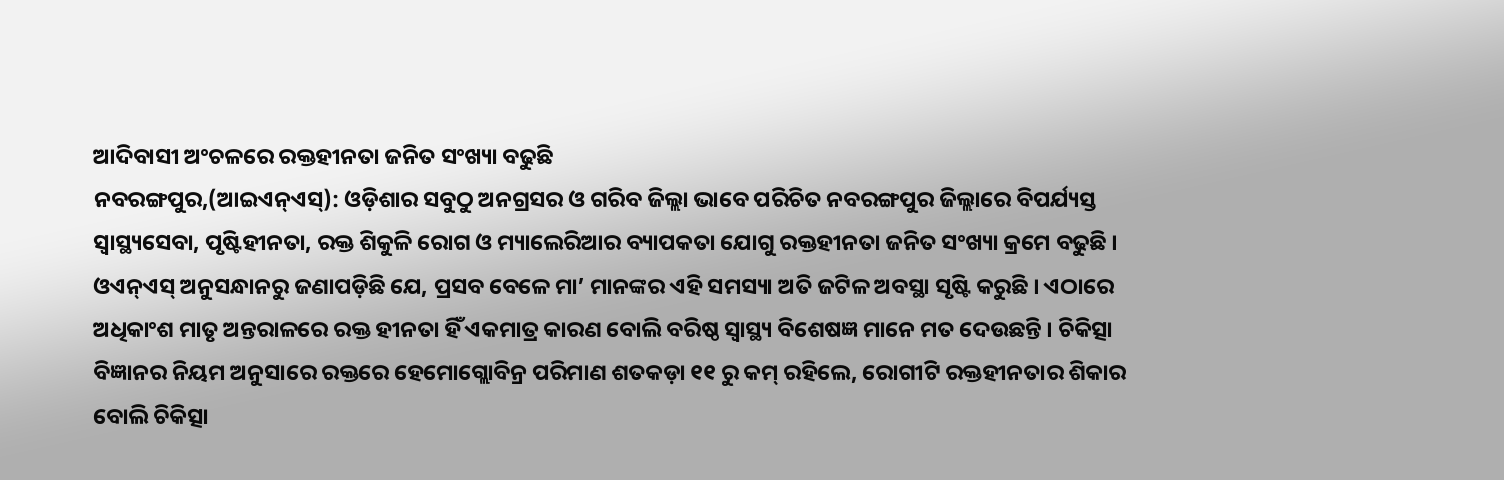ଆଦିବାସୀ ଅଂଚଳରେ ରକ୍ତହୀନତା ଜନିତ ସଂଖ୍ୟା ବଢୁଛି
ନବରଙ୍ଗପୁର,(ଆଇଏନ୍ଏସ୍): ଓଡ଼ିଶାର ସବୁଠୁ ଅନଗ୍ରସର ଓ ଗରିବ ଜିଲ୍ଲା ଭାବେ ପରିଚିତ ନବରଙ୍ଗପୁର ଜିଲ୍ଲାରେ ବିପର୍ଯ୍ୟସ୍ତ ସ୍ୱାସ୍ଥ୍ୟସେବା, ପୃଷ୍ଟିହୀନତା, ରକ୍ତ ଶିକୁଳି ରୋଗ ଓ ମ୍ୟାଲେରିଆର ବ୍ୟାପକତା ଯୋଗୁ ରକ୍ତହୀନତା ଜନିତ ସଂଖ୍ୟା କ୍ରମେ ବଢୁଛି । ଓଏନ୍ଏସ୍ ଅନୁସନ୍ଧାନରୁ ଜଣାପଡ଼ିଛି ଯେ, ପ୍ରସବ ବେଳେ ମା’ ମାନଙ୍କର ଏହି ସମସ୍ୟା ଅତି ଜଟିଳ ଅବସ୍ଥା ସୃଷ୍ଟି କରୁଛି । ଏଠାରେ ଅଧିକାଂଶ ମାତୃ ଅନ୍ତରାଳରେ ରକ୍ତ ହୀନତା ହିଁ ଏକମାତ୍ର କାରଣ ବୋଲି ବରିଷ୍ଠ ସ୍ୱାସ୍ଥ୍ୟ ବିଶେଷଜ୍ଞ ମାନେ ମତ ଦେଉଛନ୍ତି । ଚିକିତ୍ସା ବିଜ୍ଞାନର ନିୟମ ଅନୁସାରେ ରକ୍ତରେ ହେମୋଗ୍ଲୋବିନ୍ର ପରିମାଣ ଶତକଡ଼ା ୧୧ ରୁ କମ୍ ରହିଲେ, ରୋଗୀଟି ରକ୍ତହୀନତାର ଶିକାର ବୋଲି ଚିକିତ୍ସା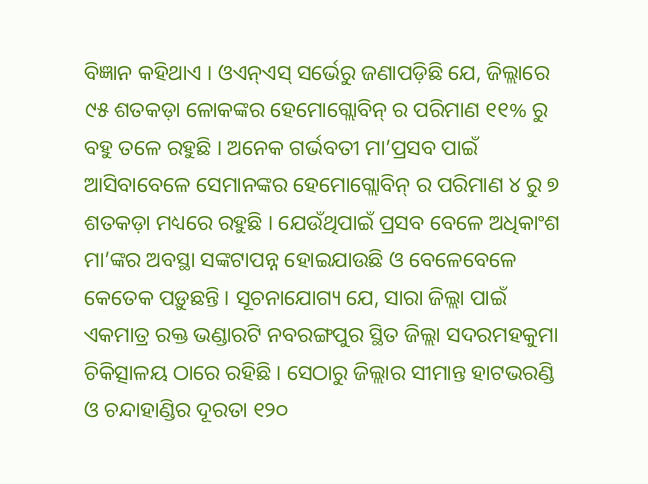ବିଜ୍ଞାନ କହିଥାଏ । ଓଏନ୍ଏସ୍ ସର୍ଭେରୁ ଜଣାପଡ଼ିଛି ଯେ, ଜିଲ୍ଲାରେ ୯୫ ଶତକଡ଼ା ଳୋକଙ୍କର ହେମୋଗ୍ଲୋବିନ୍ ର ପରିମାଣ ୧୧% ରୁ ବହୁ ତଳେ ରହୁଛି । ଅନେକ ଗର୍ଭବତୀ ମା’ପ୍ରସବ ପାଇଁ ଆସିବାବେଳେ ସେମାନଙ୍କର ହେମୋଗ୍ଲୋବିନ୍ ର ପରିମାଣ ୪ ରୁ ୭ ଶତକଡ଼ା ମଧ୍ୟରେ ରହୁଛି । ଯେଉଁଥିପାଇଁ ପ୍ରସବ ବେଳେ ଅଧିକାଂଶ ମା’ଙ୍କର ଅବସ୍ଥା ସଙ୍କଟାପନ୍ନ ହୋଇଯାଉଛି ଓ ବେଳେବେଳେ କେତେକ ପଡ଼ୁଛନ୍ତି । ସୂଚନାଯୋଗ୍ୟ ଯେ, ସାରା ଜିଲ୍ଲା ପାଇଁ ଏକମାତ୍ର ରକ୍ତ ଭଣ୍ଡାରଟି ନବରଙ୍ଗପୁର ସ୍ଥିତ ଜିଲ୍ଲା ସଦରମହକୁମା ଚିକିତ୍ସାଳୟ ଠାରେ ରହିଛି । ସେଠାରୁ ଜିଲ୍ଲାର ସୀମାନ୍ତ ହାଟଭରଣ୍ଡି ଓ ଚନ୍ଦାହାଣ୍ଡିର ଦୂରତା ୧୨୦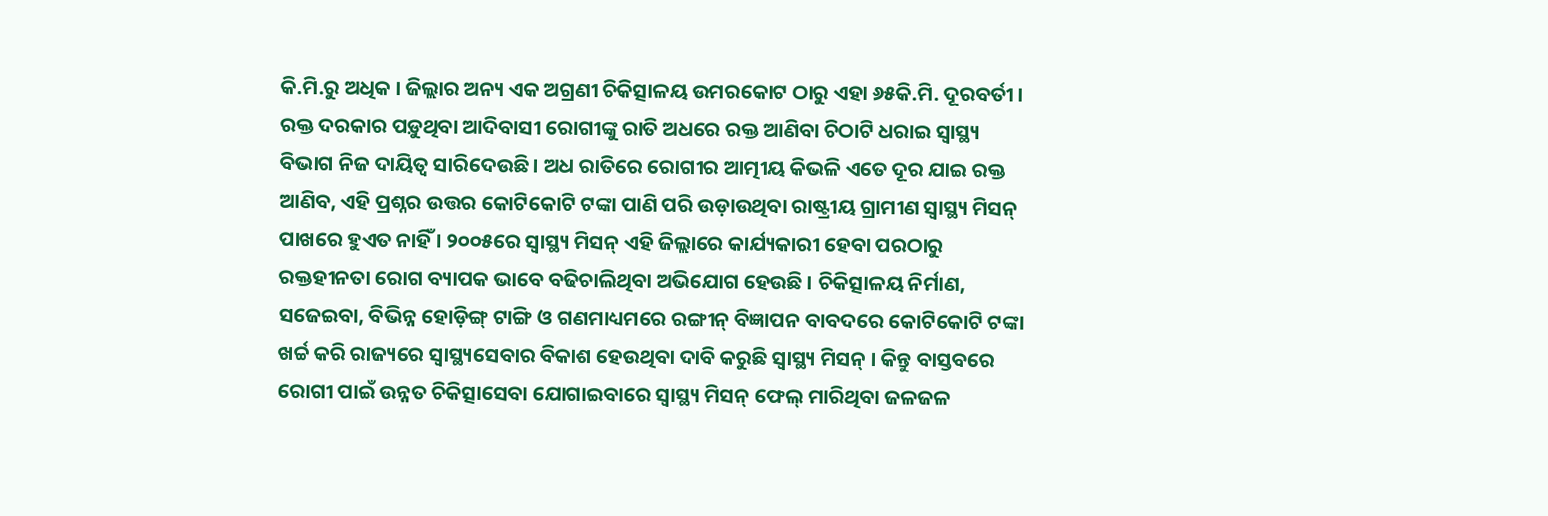କି.ମି.ରୁ ଅଧିକ । ଜିଲ୍ଲାର ଅନ୍ୟ ଏକ ଅଗ୍ରଣୀ ଚିକିତ୍ସାଳୟ ଉମରକୋଟ ଠାରୁ ଏହା ୬୫କି.ମି. ଦୂରବର୍ତୀ । ରକ୍ତ ଦରକାର ପଡ଼ୁଥିବା ଆଦିବାସୀ ରୋଗୀଙ୍କୁ ରାତି ଅଧରେ ରକ୍ତ ଆଣିବା ଚିଠାଟି ଧରାଇ ସ୍ୱାସ୍ଥ୍ୟ ବିଭାଗ ନିଜ ଦାୟିତ୍ୱ ସାରିଦେଉଛି । ଅଧ ରାତିରେ ରୋଗୀର ଆତ୍ମୀୟ କିଭଳି ଏତେ ଦୂର ଯାଇ ରକ୍ତ ଆଣିବ, ଏହି ପ୍ରଶ୍ନର ଉତ୍ତର କୋଟିକୋଟି ଟଙ୍କା ପାଣି ପରି ଉଡ଼ାଉଥିବା ରାଷ୍ଟ୍ରୀୟ ଗ୍ରାମୀଣ ସ୍ୱାସ୍ଥ୍ୟ ମିସନ୍ ପାଖରେ ହୁଏତ ନାହିଁ । ୨୦୦୫ରେ ସ୍ୱାସ୍ଥ୍ୟ ମିସନ୍ ଏହି ଜିଲ୍ଲାରେ କାର୍ଯ୍ୟକାରୀ ହେବା ପରଠାରୁ ରକ୍ତହୀନତା ରୋଗ ବ୍ୟାପକ ଭାବେ ବଢିଚାଲିଥିବା ଅଭିଯୋଗ ହେଉଛି । ଚିକିତ୍ସାଳୟ ନିର୍ମାଣ, ସଜେଇବା, ବିଭିନ୍ନ ହୋଡ଼ିଙ୍ଗ୍ ଟାଙ୍ଗି ଓ ଗଣମାଧ୍ୟମରେ ରଙ୍ଗୀନ୍ ବିଜ୍ଞାପନ ବାବଦରେ କୋଟିକୋଟି ଟଙ୍କା ଖର୍ଚ୍ଚ କରି ରାଜ୍ୟରେ ସ୍ୱାସ୍ଥ୍ୟସେବାର ବିକାଶ ହେଉଥିବା ଦାବି କରୁଛି ସ୍ୱାସ୍ଥ୍ୟ ମିସନ୍ । କିନ୍ତୁ ବାସ୍ତବରେ ରୋଗୀ ପାଇଁ ଉନ୍ନତ ଚିକିତ୍ସାସେବା ଯୋଗାଇବାରେ ସ୍ୱାସ୍ଥ୍ୟ ମିସନ୍ ଫେଲ୍ ମାରିଥିବା ଜଳଜଳ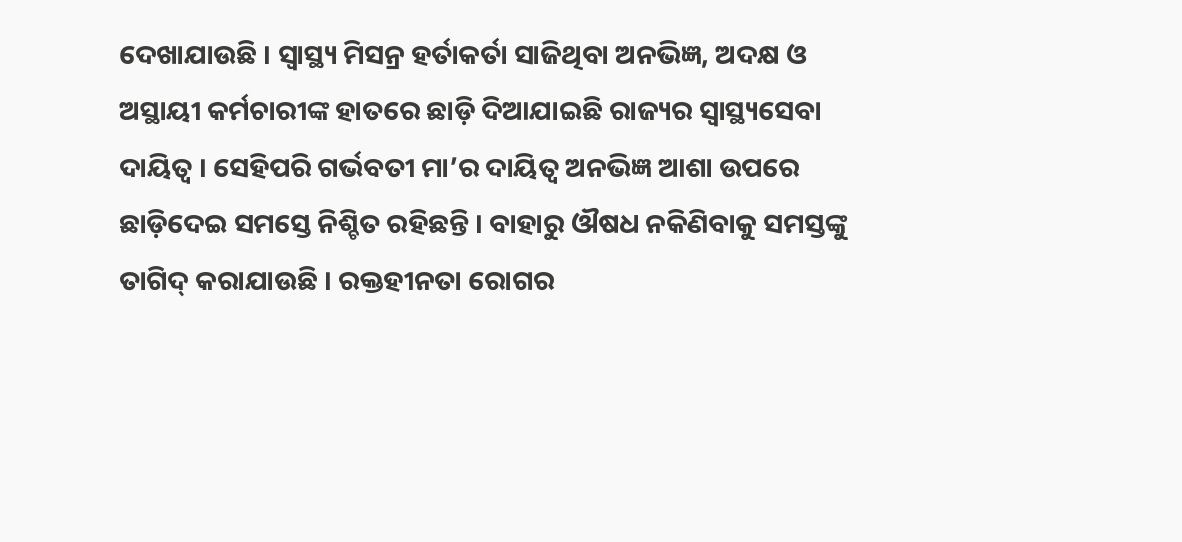ଦେଖାଯାଉଛି । ସ୍ୱାସ୍ଥ୍ୟ ମିସନ୍ର ହର୍ତାକର୍ତା ସାଜିଥିବା ଅନଭିଜ୍ଞ, ଅଦକ୍ଷ ଓ ଅସ୍ଥାୟୀ କର୍ମଚାରୀଙ୍କ ହାତରେ ଛାଡ଼ି ଦିଆଯାଇଛି ରାଜ୍ୟର ସ୍ୱାସ୍ଥ୍ୟସେବା ଦାୟିତ୍ୱ । ସେହିପରି ଗର୍ଭବତୀ ମା’ର ଦାୟିତ୍ୱ ଅନଭିଜ୍ଞ ଆଶା ଉପରେ ଛାଡ଼ିଦେଇ ସମସ୍ତେ ନିଶ୍ଚିତ ରହିଛନ୍ତି । ବାହାରୁ ଔଷଧ ନକିଣିବାକୁ ସମସ୍ତଙ୍କୁ ତାଗିଦ୍ କରାଯାଉଛି । ରକ୍ତହୀନତା ରୋଗର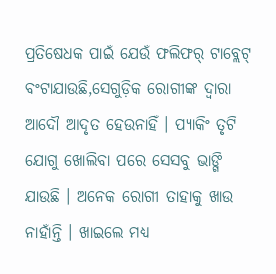ପ୍ରତିଷେଧକ ପାଇଁ ଯେଉଁ ଫଲିଫର୍ ଟାବ୍ଲେଟ୍ ବଂଟାଯାଉଛି,ସେଗୁଡ଼ିକ ରୋଗୀଙ୍କ ଦ୍ୱାରା ଆଦୌ ଆଦୃତ ହେଉନାହିଁ । ପ୍ୟାକିଂ ତୃଟି ଯୋଗୁ ଖୋଲିବା ପରେ ସେସବୁ ଭାଙ୍ଗି ଯାଉଛି । ଅନେକ ରୋଗୀ ତାହାକୁ ଖାଉ ନାହାଁନ୍ତି । ଖାଇଲେ ମଧ୍ୟ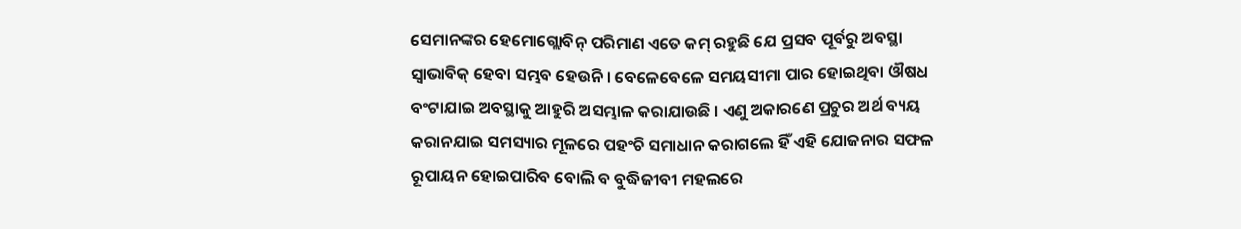ସେମାନଙ୍କର ହେମୋଗ୍ଲୋବିନ୍ ପରିମାଣ ଏତେ କମ୍ ରହୁଛି ଯେ ପ୍ରସବ ପୂର୍ବରୁ ଅବସ୍ଥା ସ୍ୱାଭାବିକ୍ ହେବା ସମ୍ଭବ ହେଉନି । ବେଳେବେଳେ ସମୟସୀମା ପାର ହୋଇଥିବା ଔଷଧ ବଂଟାଯାଇ ଅବସ୍ଥାକୁ ଆହୁରି ଅସମ୍ଭାଳ କରାଯାଉଛି । ଏଣୁ ଅକାରଣେ ପ୍ରଚୁର ଅର୍ଥ ବ୍ୟୟ କରାନଯାଇ ସମସ୍ୟାର ମୂଳରେ ପହଂଚି ସମାଧାନ କରାଗଲେ ହିଁ ଏହି ଯୋଜନାର ସଫଳ ରୂପାୟନ ହୋଇପାରିବ ବୋଲି ବ ବୁଦ୍ଧିଜୀବୀ ମହଲରେ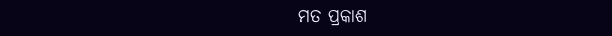ମତ ପ୍ରକାଶ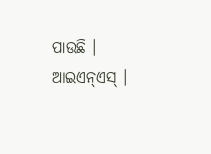ପାଉଛି । ଆଇଏନ୍ଏସ୍ ।